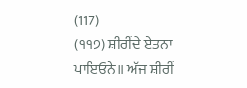(117)
(੧੧੭) ਸ਼ੀਰੀਂਦੇ ਏਤਨਾ ਪਾਇਓਨੇ॥ ਅੱਜ ਸ਼ੀਰੀਂ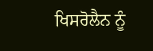ਖਿਸਰੋਲੈਨ ਨੂੰ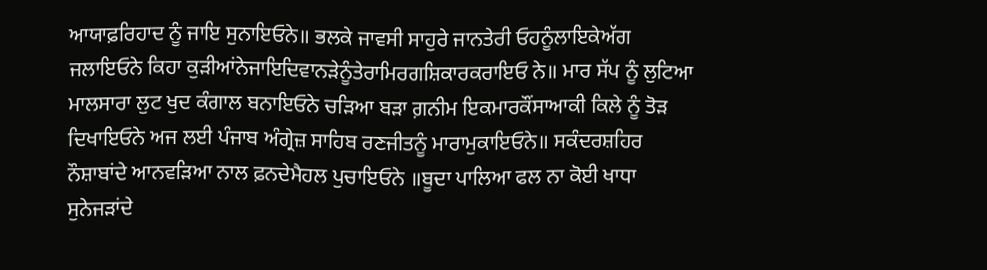ਆਯਾਫ਼ਰਿਹਾਦ ਨੂੰ ਜਾਇ ਸੁਨਾਇਓਨੇ॥ ਭਲਕੇ ਜਾਵਸੀ ਸਾਹੁਰੇ ਜਾਨਤੇਰੀ ਓਹਨੂੰਲਾਇਕੇਅੱਗ ਜਲਾਇਓਨੇ ਕਿਹਾ ਕੁੜੀਆਂਨੇਜਾਇਦਿਵਾਨੜੇਨੂੰਤੇਰਾਮਿਰਗਸ਼ਿਕਾਰਕਰਾਇਓ ਨੇ॥ ਮਾਰ ਸੱਪ ਨੂੰ ਲੁਟਿਆ ਮਾਲਸਾਰਾ ਲੁਟ ਖੁਦ ਕੰਗਾਲ ਬਨਾਇਓਨੇ ਚੜਿਆ ਬੜਾ ਗ਼ਨੀਮ ਇਕਮਾਰਕੌਂਸਾਆਕੀ ਕਿਲੇ ਨੂੰ ਤੋੜ ਦਿਖਾਇਓਨੇ ਅਜ ਲਈ ਪੰਜਾਬ ਅੰਗ੍ਰੇਜ਼ ਸਾਹਿਬ ਰਣਜੀਤਨੂੰ ਮਾਰਾਮੁਕਾਇਓਨੇ॥ ਸਕੰਦਰਸ਼ਹਿਰ ਨੌਸ਼ਾਬਾਂਦੇ ਆਨਵੜਿਆ ਨਾਲ ਫ਼ਨਦੇਮੈਹਲ ਪੁਚਾਇਓਨੇ ॥ਬੂਦਾ ਪਾਲਿਆ ਫਲ ਨਾ ਕੋਈ ਖਾਧਾ ਸੁਨੇਜੜਾਂਦੇ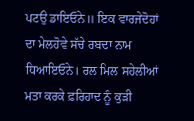ਪਟਉ ਡਾਇਓਨੇ॥ ਇਕ ਵਾਰਜੇਦੋਹਾਂ ਦਾ ਮੇਲਹੋਵੇ ਸੱਚੇ ਰਬਦਾ ਨਾਮ ਧਿਆਇਓਨੇ। ਰਲ ਮਿਲ ਸਹੇਲੀਆਂ ਮਤਾ ਕਰਕੇ ਫ਼ਰਿਹਾਦ ਨੂੰ ਕੁੜੀ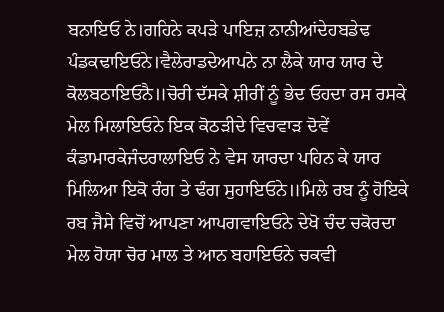ਬਨਾਇਓ ਨੇ।ਗਹਿਨੇ ਕਪੜੇ ਪਾਇਜ਼ ਨਾਨੀਆਂਦੇਹਬਡੇਢ ਪੰਡਕਢਾਇਓਨੇ।ਵੈਲੇਰਾਡਦੇਆਪਨੇ ਨਾ ਲੈਕੇ ਯਾਰ ਯਾਰ ਦੇ ਕੋਲਬਠਾਇਓਨੈ॥ਚੋਰੀ ਦੱਸਕੇ ਸ਼ੀਰੀਂ ਨੂੰ ਭੇਦ ਓਹਦਾ ਰਸ ਰਸਕੇ ਮੇਲ ਮਿਲਾਇਓਨੇ ਇਕ ਕੋਠੜੀਦੇ ਵਿਚਵਾੜ ਦੋਵੇਂ ਕੰਡਾਮਾਰਕੇਜੰਦਰਾਲਾਇਓ ਨੇ ਵੇਸ ਯਾਰਦਾ ਪਹਿਨ ਕੇ ਯਾਰ ਮਿਲਿਆ ਇਕੋ ਰੰਗ ਤੇ ਢੰਗ ਸੁਹਾਇਓਨੇ॥ਮਿਲੇ ਰਬ ਨੂੰ ਹੋਇਕੇ ਰਬ ਜੈਸੇ ਵਿਚੋਂ ਆਪਣਾ ਆਪਗਵਾਇਓਨੇ ਦੇਖੋ ਚੰਦ ਚਕੋਰਦਾ ਮੇਲ ਹੋਯਾ ਚੋਰ ਮਾਲ ਤੇ ਆਨ ਬਹਾਇਓਨੇ ਚਕਵੀ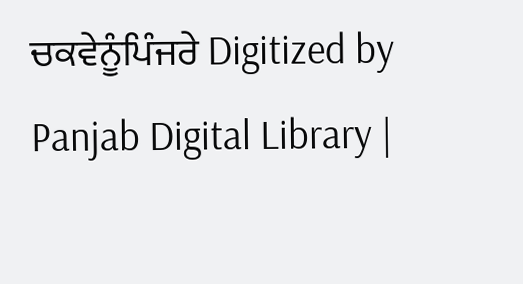ਚਕਵੇਨੂੰਪਿੰਜਰੇ Digitized by Panjab Digital Library |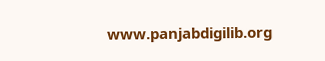www.panjabdigilib.org